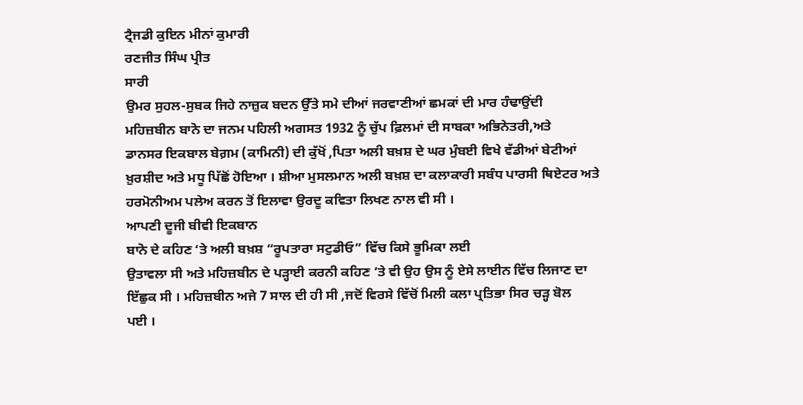ਟ੍ਰੈਜਡੀ ਕੁਇਨ ਮੀਨਾਂ ਕੁਮਾਰੀ
ਰਣਜੀਤ ਸਿੰਘ ਪ੍ਰੀਤ
ਸਾਰੀ
ਉਮਰ ਸੁਹਲ-ਸੁਬਕ ਜਿਹੇ ਨਾਜ਼ੁਕ ਬਦਨ ਉੱਤੇ ਸਮੇ ਦੀਆਂ ਜਰਵਾਣੀਆਂ ਛਮਕਾਂ ਦੀ ਮਾਰ ਹੰਢਾਉਂਦੀ
ਮਹਿਜ਼ਬੀਨ ਬਾਨੋ ਦਾ ਜਨਮ ਪਹਿਲੀ ਅਗਸਤ 1932 ਨੂੰ ਚੁੱਪ ਫ਼ਿਲਮਾਂ ਦੀ ਸਾਬਕਾ ਅਭਿਨੇਤਰੀ,ਅਤੇ
ਡਾਨਸਰ ਇਕਬਾਲ ਬੇਗ਼ਮ (ਕਾਮਿਨੀ) ਦੀ ਕੁੱਖੋਂ ,ਪਿਤਾ ਅਲੀ ਬਖ਼ਸ਼ ਦੇ ਘਰ ਮੁੰਬਈ ਵਿਖੇ ਵੱਡੀਆਂ ਬੇਟੀਆਂ
ਖ਼ੁਰਸ਼ੀਦ ਅਤੇ ਮਧੂ ਪਿੱਛੋਂ ਹੋਇਆ । ਸ਼ੀਆ ਮੁਸਲਮਾਨ ਅਲੀ ਬਖ਼ਸ਼ ਦਾ ਕਲਾਕਾਰੀ ਸਬੰਧ ਪਾਰਸੀ ਥਿਏਟਰ ਅਤੇ
ਹਰਮੋਨੀਅਮ ਪਲੇਅ ਕਰਨ ਤੋਂ ਇਲਾਵਾ ਉਰਦੂ ਕਵਿਤਾ ਲਿਖਣ ਨਾਲ ਵੀ ਸੀ ।
ਆਪਣੀ ਦੂਜੀ ਬੀਵੀ ਇਕਬਾਨ
ਬਾਨੋ ਦੇ ਕਹਿਣ ‘ਤੇ ਅਲੀ ਬਖ਼ਸ਼ “ਰੂਪਤਾਰਾ ਸਟੁਡੀਓ” ਵਿੱਚ ਕਿਸੇ ਭੂਮਿਕਾ ਲਈ
ਉਤਾਵਲਾ ਸੀ ਅਤੇ ਮਹਿਜ਼ਬੀਨ ਦੇ ਪੜ੍ਹਾਈ ਕਰਨੀ ਕਹਿਣ ’ਤੇ ਵੀ ਉਹ ਉਸ ਨੂੰ ਏਸੇ ਲਾਈਨ ਵਿੱਚ ਲਿਜਾਣ ਦਾ
ਇੱਛੁਕ ਸੀ । ਮਹਿਜ਼ਬੀਨ ਅਜੇ 7 ਸਾਲ ਦੀ ਹੀ ਸੀ ,ਜਦੋਂ ਵਿਰਸੇ ਵਿੱਚੋਂ ਮਿਲੀ ਕਲਾ ਪ੍ਰਤਿਭਾ ਸਿਰ ਚੜ੍ਹ ਬੋਲ
ਪਈ ।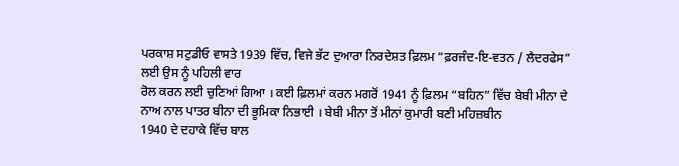ਪਰਕਾਸ਼ ਸਟੁਡੀਓ ਵਾਸਤੇ 1939 ਵਿੱਚ, ਵਿਜੇ ਭੱਟ ਦੁਆਰਾ ਨਿਰਦੇਸ਼ਤ ਫ਼ਿਲਮ “ਫ਼ਰਜੰਦ-ਇ-ਵਤਨ / ਲੈਦਰਫੇਸ” ਲਈ ਉਸ ਨੂੰ ਪਹਿਲੀ ਵਾਰ
ਰੋਲ ਕਰਨ ਲਈ ਚੁਣਿਆਂ ਗਿਆ । ਕਈ ਫ਼ਿਲਮਾਂ ਕਰਨ ਮਗਰੋਂ 1941 ਨੂੰ ਫ਼ਿਲਮ “ਬਹਿਨ” ਵਿੱਚ ਬੇਬੀ ਮੀਨਾ ਦੇ
ਨਾਅ ਨਾਲ ਪਾਤਰ ਬੀਨਾ ਦੀ ਭੂਮਿਕਾ ਨਿਭਾਈ । ਬੇਬੀ ਮੀਨਾ ਤੋਂ ਮੀਨਾਂ ਕੁਮਾਰੀ ਬਣੀ ਮਹਿਜ਼ਬੀਨ
1940 ਦੇ ਦਹਾਕੇ ਵਿੱਚ ਬਾਲ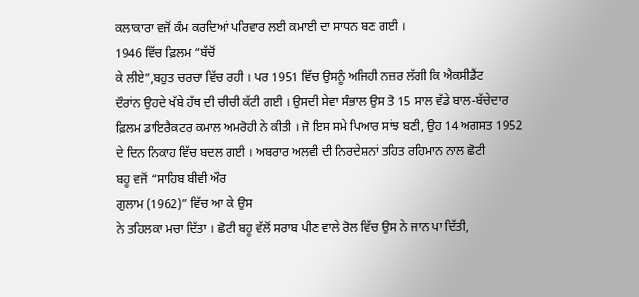ਕਲਾਕਾਰਾ ਵਜੋਂ ਕੰਮ ਕਰਦਿਆਂ ਪਰਿਵਾਰ ਲਈ ਕਮਾਈ ਦਾ ਸਾਧਨ ਬਣ ਗਈ ।
1946 ਵਿੱਚ ਫ਼ਿਲਮ “ਬੱਚੋਂ
ਕੇ ਲੀਏ”,ਬਹੁਤ ਚਰਚਾ ਵਿੱਚ ਰਹੀ । ਪਰ 1951 ਵਿੱਚ ਉਸਨੂੰ ਅਜਿਹੀ ਨਜ਼ਰ ਲੱਗੀ ਕਿ ਐਕਸੀਡੈਂਟ
ਦੌਰਾਂਨ ਉਹਦੇ ਖੱਬੇ ਹੱਥ ਦੀ ਚੀਚੀ ਕੱਟੀ ਗਈ । ਉਸਦੀ ਸੇਵਾ ਸੰਭਾਲ ਉਸ ਤੋ 15 ਸਾਲ ਵੱਡੇ ਬਾਲ-ਬੱਚੇਦਾਰ
ਫ਼ਿਲਮ ਡਾਇਰੈਕਟਰ ਕਮਾਲ ਅਮਰੋਹੀ ਨੇ ਕੀਤੀ । ਜੋ ਇਸ ਸਮੇ ਪਿਆਰ ਸਾਂਝ ਬਣੀ, ਉਹ 14 ਅਗਸਤ 1952
ਦੇ ਦਿਨ ਨਿਕਾਹ ਵਿੱਚ ਬਦਲ ਗਈ । ਅਬਰਾਰ ਅਲਵੀ ਦੀ ਨਿਰਦੇਸ਼ਨਾਂ ਤਹਿਤ ਰਹਿਮਾਨ ਨਾਲ ਛੋਟੀ
ਬਹੂ ਵਜੋਂ “ਸਾਹਿਬ ਬੀਵੀ ਔਰ
ਗੁਲਾਮ (1962)” ਵਿੱਚ ਆ ਕੇ ਉਸ
ਨੇ ਤਹਿਲਕਾ ਮਚਾ ਦਿੱਤਾ । ਛੋਟੀ ਬਹੂ ਵੱਲੋਂ ਸਰਾਬ ਪੀਣ ਵਾਲੇ ਰੋਲ ਵਿੱਚ ਉਸ ਨੇ ਜਾਨ ਪਾ ਦਿੱਤੀ,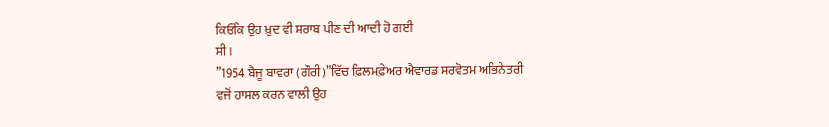ਕਿਓਂਕਿ ਉਹ ਖ਼ੁਦ ਵੀ ਸ਼ਰਾਬ ਪੀਣ ਦੀ ਆਦੀ ਹੋ ਗਈ
ਸੀ ।
”1954 ਬੈਜੂ ਬਾਵਰਾ (ਗੌਰੀ)”ਵਿੱਚ ਫ਼ਿਲਮਫ਼ੇਅਰ ਐਵਾਰਡ ਸਰਵੋਤਮ ਅਭਿਨੇਤਰੀ
ਵਜੋਂ ਹਾਸਲ ਕਰਨ ਵਾਲੀ ਉਹ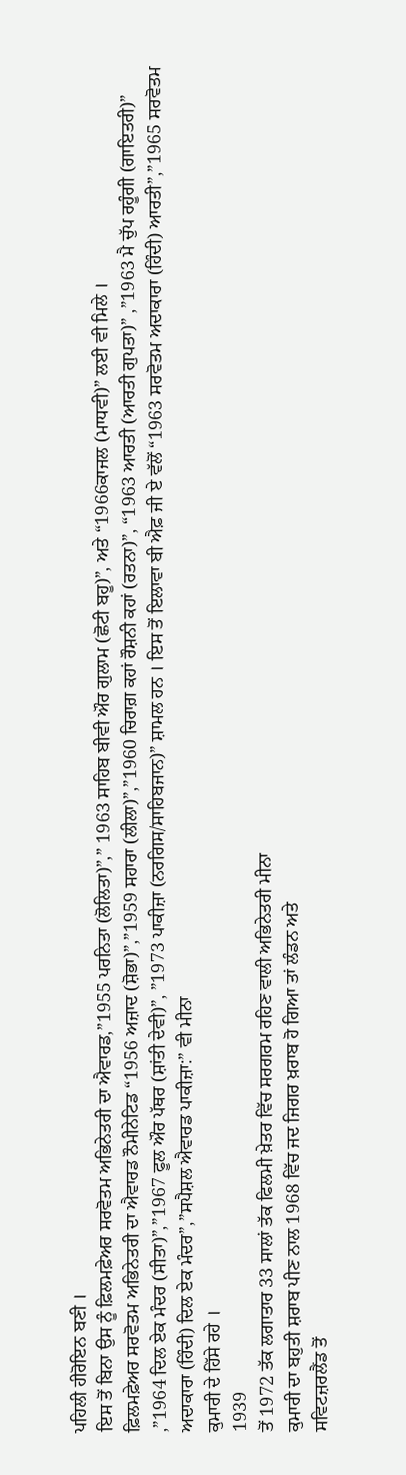ਪਹਿਲੀ ਹੀਰੋਇਨ ਬਣੀ ।
ਇਸ ਤੋਂ ਬਿਨਾ ਉਸ ਨੂੰ ਫ਼ਿਲਮਫ਼ੇਅਰ ਸਰਵੋਤਮ ਅਭਿਨੇਤਰੀ ਦਾ ਐਵਾਰਡ,”1955 ਪਰਨਿਤਾ (ਲੋਲਿਤਾ)”,” 1963 ਸਾਹਿਬ ਬੀਵੀ ਔਰ ਗੁਲਾਮ (ਛੋਟੀ ਬਹੂ)”, ਅਤੇ “1966ਕਾਜਲ (ਮਾਧਵੀ)” ਲਈ ਵੀ ਮਿਲੇ ।
ਫ਼ਿਲਮਫ਼ੇਅਰ ਸਰਵੋਤਮ ਅਭਿਨੇਤਰੀ ਦਾ ਐਵਾਰਡ ਨੌਮੀਨੇਟਿਡ “1956 ਅਜ਼ਾਦ (ਸ਼ੋਭਾ)”,”1959 ਸਹਾਰਾ (ਲੀਲਾ)”,”1960 ਚਿਰਾਗ਼ ਕਹਾਂ ਰੌਸ਼ਨੀ ਕਹਾਂ (ਰਤਨਾ)”, “1963 ਆਰਤੀ (ਆਰਤੀ ਗੁਪਤਾ)” ,”1963 ਮੈ ਚੁੱਪ ਰਹੂੰਗੀ (ਗਾਇਤਰੀ)” ,”1964 ਦਿਲ ਏਕ ਮੰਦਰ (ਸੀਤਾ)”,”1967 ਫੂਲ ਔਰ ਪੱਥਰ (ਸ਼ਾਂਤੀ ਦੇਵੀ)”, ”1973 ਪਾਕੀਜ਼ਾ (ਨਰਗਿਸ/ਸਾਹਿਬਜਾਨ)” ਸ਼ਾਮਲ ਹਨ । ਇਸ ਤੋਂ ਇਲਾਵਾ ਬੀ ਐਫ਼ ਜੀ ਏ ਵੱਲੋਂ “1963 ਸਰਵੋਤਮ ਅਦਾਕਾਰਾ (ਹਿੰਦੀ) ਆਰਤੀ”,”1965 ਸਰਵੋਤਮ ਅਦਾਕਾਰਾ (ਹਿੰਦੀ) ਦਿਲ ਏਕ ਮੰਦਰ”,”ਸਪੈਸ਼ਲ ਐਵਾਰਡ ਪਾਕੀਜ਼ਾ:” ਵੀ ਮੀਨਾ
ਕੁਮਾਰੀ ਦੇ ਹਿੱਸੇ ਰਹੇ ।
1939
ਤੋਂ 1972 ਤੱਕ ਲਗਾਤਾਰ 33 ਸਾਲਾਂ ਤੱਕ ਫਿਲਮੀ ਖ਼ੇਤਰ ਵਿੱਚ ਸਰਗਰਮ ਰਹਿਣ ਵਾਲੀ ਅਭਿਨੇਤਰੀ ਮੀਨਾ
ਕੁਮਾਰੀ ਦਾ ਬਹੁਤੀ ਸ਼ਰਾਬ ਪੀਣ ਨਾਲ 1968 ਵਿੱਚ ਜਦ ਜਿਗਰ ਖ਼ਰਾਬ ਹੋ ਗਿਆ ਤਾਂ ਲੰਡਨ ਅਤੇ
ਸਵਿਟਜ਼ਰਲੈਂਡ ਤੋਂ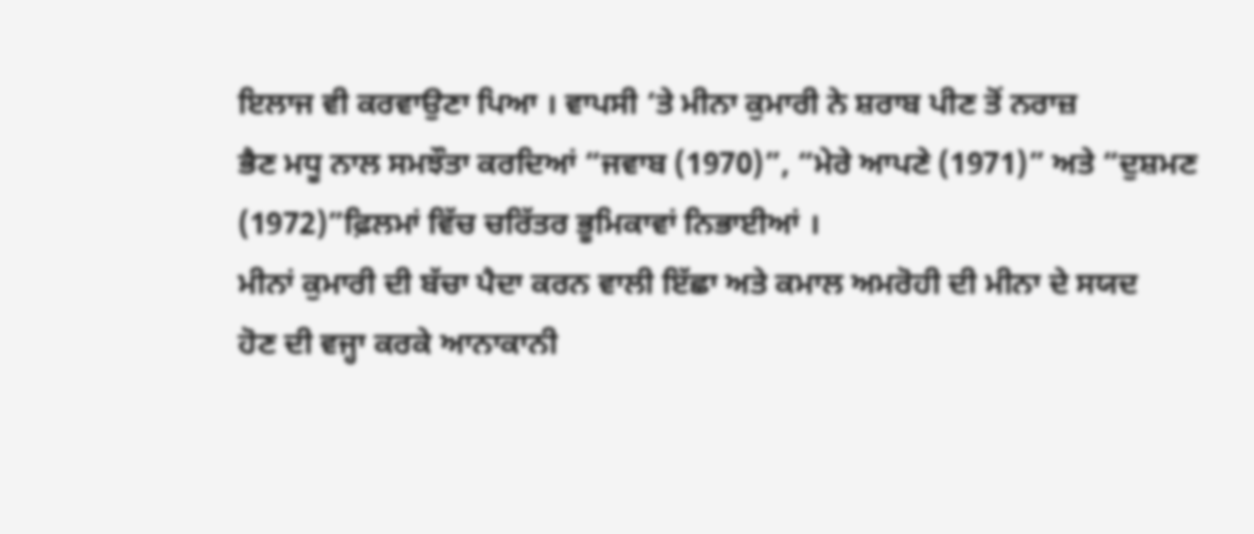ਇਲਾਜ ਵੀ ਕਰਵਾਉਣਾ ਪਿਆ । ਵਾਪਸੀ ‘ਤੇ ਮੀਨਾ ਕੁਮਾਰੀ ਨੇ ਸ਼ਰਾਬ ਪੀਣ ਤੋਂ ਨਰਾਜ਼
ਭੈਣ ਮਧੂ ਨਾਲ ਸਮਝੌਤਾ ਕਰਦਿਆਂ “ਜਵਾਬ (1970)”, “ਮੇਰੇ ਆਪਣੇ (1971)” ਅਤੇ “ਦੁਸ਼ਮਣ (1972)”ਫ਼ਿਲਮਾਂ ਵਿੱਚ ਚਰਿੱਤਰ ਭੂਮਿਕਾਵਾਂ ਨਿਭਾਈਆਂ ।
ਮੀਨਾਂ ਕੁਮਾਰੀ ਦੀ ਬੱਚਾ ਪੈਦਾ ਕਰਨ ਵਾਲੀ ਇੱਛਾ ਅਤੇ ਕਮਾਲ ਅਮਰੋਹੀ ਦੀ ਮੀਨਾ ਦੇ ਸਯਦ
ਹੋਣ ਦੀ ਵਜ੍ਹਾ ਕਰਕੇ ਆਨਾਕਾਨੀ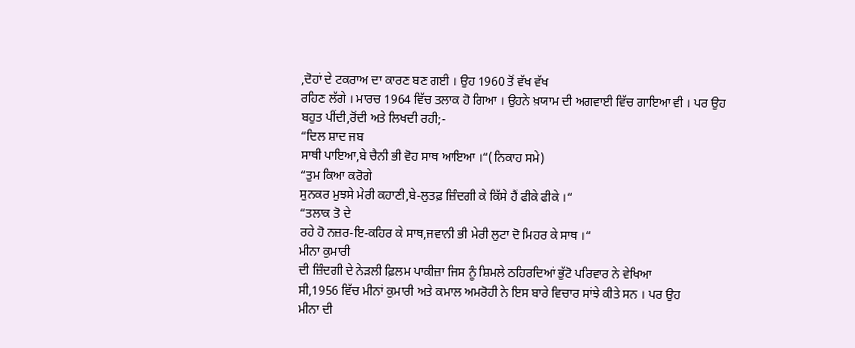,ਦੋਹਾਂ ਦੇ ਟਕਰਾਅ ਦਾ ਕਾਰਣ ਬਣ ਗਈ । ਉਹ 1960 ਤੋਂ ਵੱਖ ਵੱਖ
ਰਹਿਣ ਲੱਗੇ । ਮਾਰਚ 1964 ਵਿੱਚ ਤਲਾਕ ਹੋ ਗਿਆ । ਉਹਨੇ ਖ਼ਯਾਮ ਦੀ ਅਗਵਾਈ ਵਿੱਚ ਗਾਇਆ ਵੀ । ਪਰ ਉਹ
ਬਹੁਤ ਪੀਂਦੀ,ਰੋਂਦੀ ਅਤੇ ਲਿਖਦੀ ਰਹੀ;-
“ਦਿਲ ਸ਼ਾਦ ਜਬ
ਸਾਥੀ ਪਾਇਆ,ਬੇ ਚੈਨੀ ਭੀ ਵੋਹ ਸਾਥ ਆਇਆ ।“(ਨਿਕਾਹ ਸਮੇ)
“ਤੁਮ ਕਿਆ ਕਰੋਗੇ
ਸੁਨਕਰ ਮੁਝਸੇ ਮੇਰੀ ਕਹਾਣੀ,ਬੇ-ਲੁਤਫ਼ ਜ਼ਿੰਦਗੀ ਕੇ ਕਿੱਸੇ ਹੈਂ ਫੀਕੇ ਫੀਕੇ ।“
“ਤਲਾਕ ਤੋ ਦੇ
ਰਹੇ ਹੋ ਨਜ਼ਰ-ਇ-ਕਹਿਰ ਕੇ ਸਾਥ,ਜਵਾਨੀ ਭੀ ਮੇਰੀ ਲੁਟਾ ਦੋ ਮਿਹਰ ਕੇ ਸਾਥ ।“
ਮੀਨਾ ਕੁਮਾਰੀ
ਦੀ ਜ਼ਿੰਦਗੀ ਦੇ ਨੇੜਲੀ ਫ਼ਿਲਮ ਪਾਕੀਜ਼ਾ ਜਿਸ ਨੂੰ ਸ਼ਿਮਲੇ ਠਹਿਰਦਿਆਂ ਭੁੱਟੋ ਪਰਿਵਾਰ ਨੇ ਵੇਖਿਆ
ਸੀ,1956 ਵਿੱਚ ਮੀਨਾਂ ਕੁਮਾਰੀ ਅਤੇ ਕਮਾਲ ਅਮਰੋਹੀ ਨੇ ਇਸ ਬਾਰੇ ਵਿਚਾਰ ਸਾਂਝੇ ਕੀਤੇ ਸਨ । ਪਰ ਉਹ
ਮੀਨਾ ਦੀ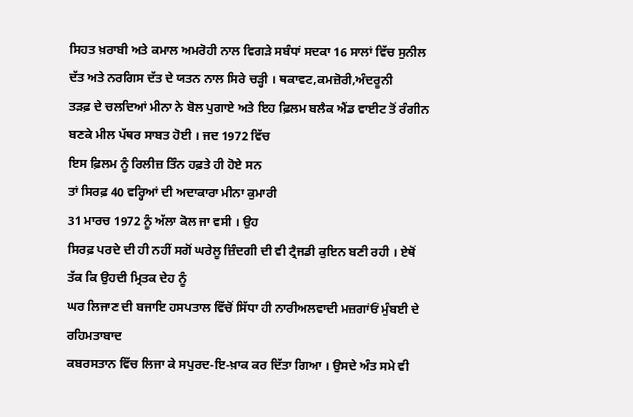ਸਿਹਤ ਖ਼ਰਾਬੀ ਅਤੇ ਕਮਾਲ ਅਮਰੋਹੀ ਨਾਲ ਵਿਗੜੇ ਸਬੰਧਾਂ ਸਦਕਾ 16 ਸਾਲਾਂ ਵਿੱਚ ਸੁਨੀਲ
ਦੱਤ ਅਤੇ ਨਰਗਿਸ ਦੱਤ ਦੇ ਯਤਨ ਨਾਲ ਸਿਰੇ ਚੜ੍ਹੀ । ਥਕਾਵਟ,ਕਮਜ਼ੋਰੀ,ਅੰਦਰੂਨੀ
ਤੜਫ਼ ਦੇ ਚਲਦਿਆਂ ਮੀਨਾ ਨੇ ਬੋਲ ਪੁਗਾਏ ਅਤੇ ਇਹ ਫ਼ਿਲਮ ਬਲੈਕ ਐਂਡ ਵਾਈਟ ਤੋਂ ਰੰਗੀਨ ਬਣਕੇ ਮੀਲ ਪੱਥਰ ਸਾਬਤ ਹੋਈ । ਜਦ 1972 ਵਿੱਚ
ਇਸ ਫ਼ਿਲਮ ਨੂੰ ਰਿਲੀਜ਼ ਤਿੰਨ ਹਫ਼ਤੇ ਹੀ ਹੋਏ ਸਨ
ਤਾਂ ਸਿਰਫ਼ 40 ਵਰ੍ਹਿਆਂ ਦੀ ਅਦਾਕਾਰਾ ਮੀਨਾ ਕੁਮਾਰੀ
31 ਮਾਰਚ 1972 ਨੂੰ ਅੱਲਾ ਕੋਲ ਜਾ ਵਸੀ । ਉਹ
ਸਿਰਫ਼ ਪਰਦੇ ਦੀ ਹੀ ਨਹੀਂ ਸਗੋਂ ਘਰੇਲੂ ਜ਼ਿੰਦਗੀ ਦੀ ਵੀ ਟ੍ਰੈਜਡੀ ਕੁਇਨ ਬਣੀ ਰਹੀ । ਏਥੋਂ ਤੱਕ ਕਿ ਉਹਦੀ ਮ੍ਰਿਤਕ ਦੇਹ ਨੂੰ
ਘਰ ਲਿਜਾਣ ਦੀ ਬਜਾਇ ਹਸਪਤਾਲ ਵਿੱਚੋਂ ਸਿੱਧਾ ਹੀ ਨਾਰੀਅਲਵਾਦੀ ਮਜ਼ਗਾਂਓਂ ਮੁੰਬਈ ਦੇ ਰਹਿਮਤਾਬਾਦ
ਕਬਰਸਤਾਨ ਵਿੱਚ ਲਿਜਾ ਕੇ ਸਪੁਰਦ-ਇ-ਖ਼ਾਕ ਕਰ ਦਿੱਤਾ ਗਿਆ । ਉਸਦੇ ਅੰਤ ਸਮੇ ਵੀ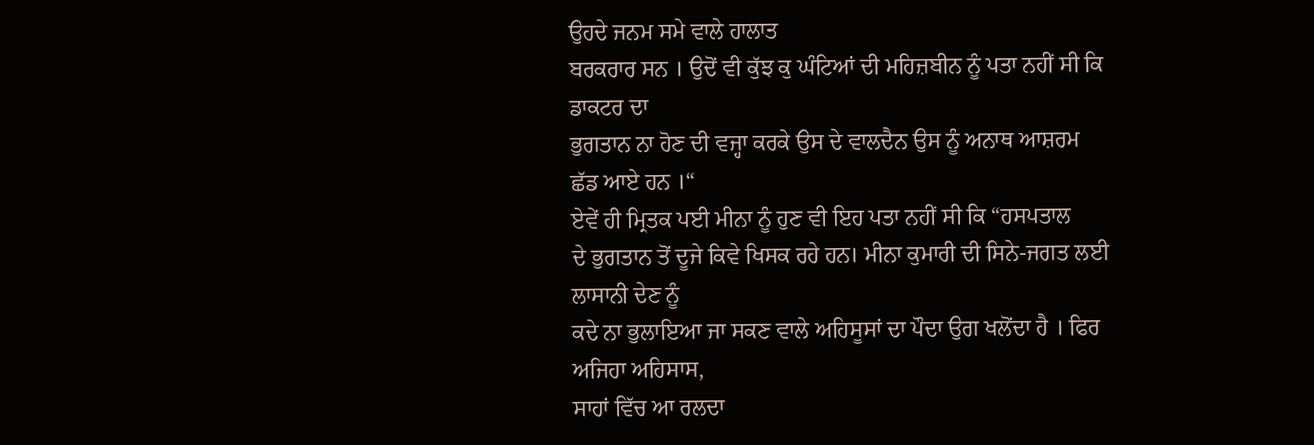ਉਹਦੇ ਜਨਮ ਸਮੇ ਵਾਲੇ ਹਾਲਾਤ
ਬਰਕਰਾਰ ਸਨ । ਉਦੋਂ ਵੀ ਕੁੱਝ ਕੁ ਘੰਟਿਆਂ ਦੀ ਮਹਿਜ਼ਬੀਨ ਨੂੰ ਪਤਾ ਨਹੀਂ ਸੀ ਕਿ ਡਾਕਟਰ ਦਾ
ਭੁਗਤਾਨ ਨਾ ਹੋਣ ਦੀ ਵਜ੍ਹਾ ਕਰਕੇ ਉਸ ਦੇ ਵਾਲਦੈਨ ਉਸ ਨੂੰ ਅਨਾਥ ਆਸ਼ਰਮ ਛੱਡ ਆਏ ਹਨ ।“
ਏਵੇਂ ਹੀ ਮ੍ਰਿਤਕ ਪਈ ਮੀਨਾ ਨੂੰ ਹੁਣ ਵੀ ਇਹ ਪਤਾ ਨਹੀਂ ਸੀ ਕਿ “ਹਸਪਤਾਲ
ਦੇ ਭੁਗਤਾਨ ਤੋਂ ਦੂਜੇ ਕਿਵੇ ਖਿਸਕ ਰਹੇ ਹਨ। ਮੀਨਾ ਕੁਮਾਰੀ ਦੀ ਸਿਨੇ-ਜਗਤ ਲਈ ਲਾਸਾਨੀ ਦੇਣ ਨੂੰ
ਕਦੇ ਨਾ ਭੁਲਾਇਆ ਜਾ ਸਕਣ ਵਾਲੇ ਅਹਿਸੂਸਾਂ ਦਾ ਪੌਦਾ ਉਗ ਖਲੋਂਦਾ ਹੈ । ਫਿਰ ਅਜਿਹਾ ਅਹਿਸਾਸ,
ਸਾਹਾਂ ਵਿੱਚ ਆ ਰਲਦਾ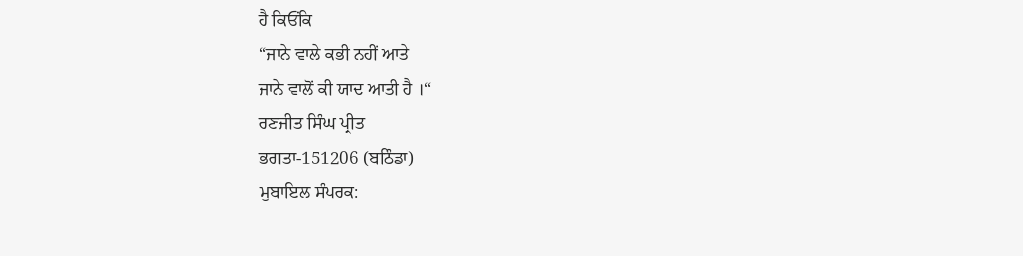ਹੈ ਕਿਓਂਕਿ
“ਜਾਨੇ ਵਾਲੇ ਕਭੀ ਨਹੀਂ ਆਤੇ
ਜਾਨੇ ਵਾਲੋਂ ਕੀ ਯਾਦ ਆਤੀ ਹੈ ।“
ਰਣਜੀਤ ਸਿੰਘ ਪ੍ਰੀਤ
ਭਗਤਾ-151206 (ਬਠਿੰਡਾ)
ਮੁਬਾਇਲ ਸੰਪਰਕ: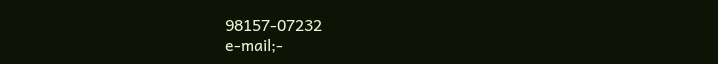98157-07232
e-mail;-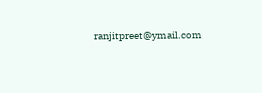ranjitpreet@ymail.com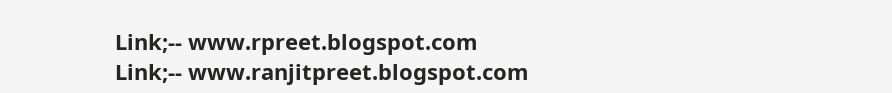Link;-- www.rpreet.blogspot.com
Link;-- www.ranjitpreet.blogspot.com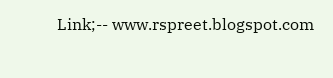Link;-- www.rspreet.blogspot.com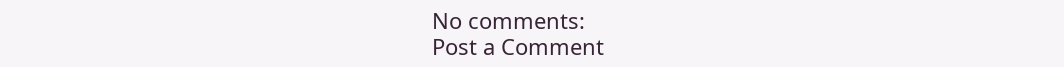No comments:
Post a Comment